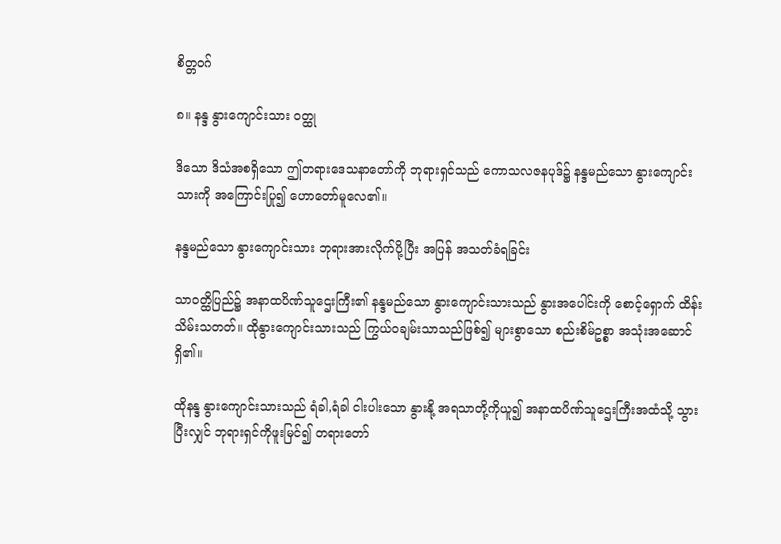စိတ္တဝဂ်

၈။ နန္ဒ နွားကျောင်းသား ဝတ္ထု

ဒိသော ဒိသံအစရှိသော ဤတရားဒေသနာတော်ကို ဘုရားရှင်သည် ကောသလဇနပုဒ်၌ နန္ဒမည်သော နွားကျောင်းသားကို အကြောင်းပြု၍ ဟောတော်မူလေ၏။

နန္ဒမည်သော နွားကျောင်းသား ဘုရားအားလိုက်ပို့ပြီး အပြန် အသတ်ခံရခြင်း

သာဝတ္ထိပြည်၌ အနာထပိဏ်သူဌေးကြီး၏ နန္ဒမည်သော နွားကျောင်းသားသည် နွားအပေါင်းကို စောင့်ရှောက် ထိန်းသိမ်းသတတ်။ ထိုနွားကျောင်းသားသည် ကြွယ်ဝချမ်းသာသည်ဖြစ်၍ များစွာသော စည်းစိမ်ဥစ္စာ အသုံးအဆောင်ရှိ၏။

ထိုနန္ဒ နွားကျောင်းသားသည် ရံခါ,ရံခါ ငါးပါးသော နွားနို့ အရသာတို့ကိုယူ၍ အနာထပိဏ်သူဌေးကြီးအထံသို့ သွားပြီးလျှင် ဘုရားရှင်ကိုဖူးမြင်၍ တရားတော်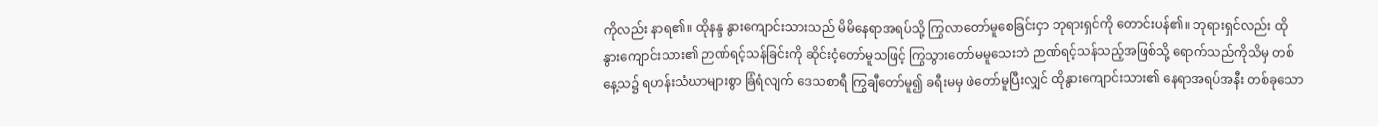ကိုလည်း နာရ၏။ ထိုနန္ဒ နွားကျောင်းသားသည် မိမိနေရာအရပ်သို့ ကြွလာတော်မူစေခြင်းငှာ ဘုရားရှင်ကို တောင်းပန်၏။ ဘုရားရှင်လည်း ထိုနွားကျောင်းသား၏ ဉာဏ်ရင့်သန်ခြင်းကို ဆိုင်းငံ့တော်မူသဖြင့် ကြွသွားတော်မမူသေးဘဲ ဉာဏ်ရင့်သန်သည့်အဖြစ်သို့ ရောက်သည်ကိုသိမှ တစ်နေ့သ၌ ရဟန်းသံဃာများစွာ ခြံရံလျက် ဒေသစာရီ ကြွချီတော်မူ၍ ခရီးမမှ ဖဲတော်မူပြီးလျှင် ထိုနွားကျောင်းသား၏ နေရာအရပ်အနီး တစ်ခုသော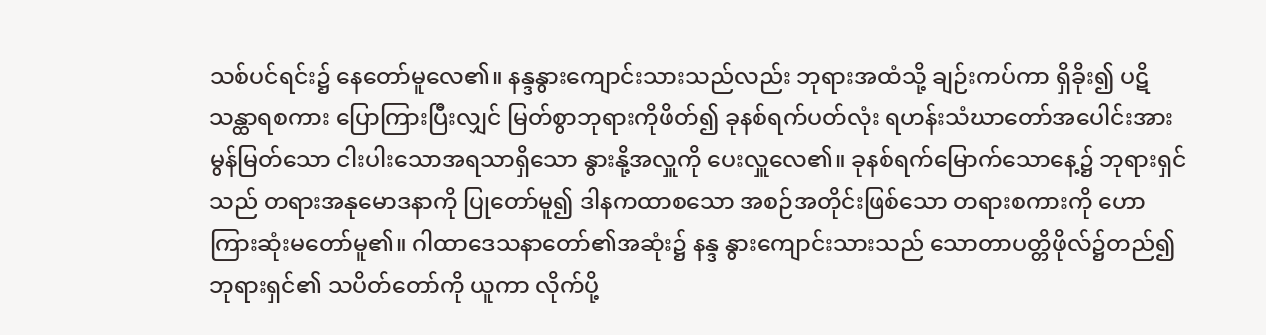သစ်ပင်ရင်း၌ နေတော်မူလေ၏။ နန္ဒနွားကျောင်းသားသည်လည်း ဘုရားအထံသို့ ချဉ်းကပ်ကာ ရှိခိုး၍ ပဋိသန္ထာရစကား ပြောကြားပြီးလျှင် မြတ်စွာဘုရားကိုဖိတ်၍ ခုနစ်ရက်ပတ်လုံး ရဟန်းသံဃာတော်အပေါင်းအား မွန်မြတ်သော ငါးပါးသောအရသာရှိသော နွားနို့အလှူကို ပေးလှူလေ၏။ ခုနစ်ရက်မြောက်သောနေ့၌ ဘုရားရှင်သည် တရားအနုမောဒနာကို ပြုတော်မူ၍ ဒါနကထာစသော အစဉ်အတိုင်းဖြစ်သော တရားစကားကို ဟောကြားဆုံးမတော်မူ၏။ ဂါထာဒေသနာတော်၏အဆုံး၌ နန္ဒ နွားကျောင်းသားသည် သောတာပတ္တိဖိုလ်၌တည်၍ ဘုရားရှင်၏ သပိတ်တော်ကို ယူကာ လိုက်ပို့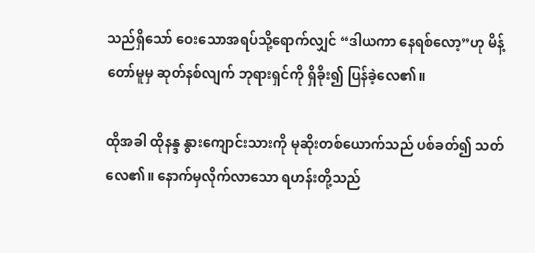သည်ရှိသော် ဝေးသောအရပ်သို့ရောက်လျှင် “ဒါယကာ နေရစ်လော့”ဟု မိန့်တော်မူမှ ဆုတ်နစ်လျက် ဘုရားရှင်ကို ရှိခိုး၍ ပြန်ခဲ့လေ၏။

ထိုအခါ ထိုနန္ဒ နွားကျောင်းသားကို မုဆိုးတစ်ယောက်သည် ပစ်ခတ်၍ သတ်လေ၏။ နောက်မှလိုက်လာသော ရဟန်းတို့သည်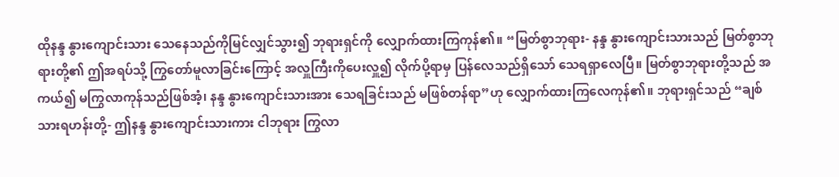ထိုနန္ဒ နွားကျောင်းသား သေနေသည်ကိုမြင်လျှင်သွား၍ ဘုရားရှင်ကို လျှောက်ထားကြကုန်၏။ “မြတ်စွာဘုရား- နန္ဒ နွားကျောင်းသားသည် မြတ်စွာဘုရားတို့၏ ဤအရပ်သို့ ကြွတော်မူလာခြင်းကြောင့် အလှူကြီးကိုပေးလှူ၍ လိုက်ပို့ရာမှ ပြန်လေသည်ရှိသော် သေရရှာလေပြီ။ မြတ်စွာဘုရားတို့သည် အကယ်၍ မကြွလာကုန်သည်ဖြစ်အံ့၊ နန္ဒ နွားကျောင်းသားအား သေရခြင်းသည် မဖြစ်တန်ရာ”ဟု လျှောက်ထားကြလေကုန်၏။ ဘုရားရှင်သည် “ချစ်သားရဟန်းတို့- ဤနန္ဒ နွားကျောင်းသားကား ငါဘုရား ကြွလာ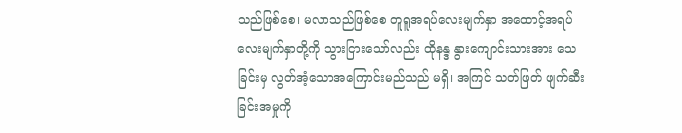သည်ဖြစ်စေ၊ မလာသည်ဖြစ်စေ တူရူအရပ်လေးမျက်နှာ အထောင့်အရပ်လေးမျက်နှာတို့ကို သွားငြားသော်လည်း ထိုနန္ဒ နွားကျောင်းသားအား သေခြင်းမှ လွတ်အံ့သောအကြောင်းမည်သည် မရှိ၊ အကြင် သတ်ဖြတ် ဖျက်ဆီးခြင်းအမှုကို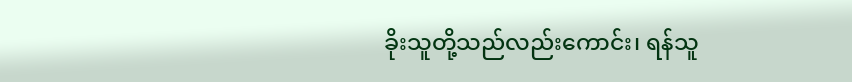ခိုးသူတို့သည်လည်းကောင်း၊ ရန်သူ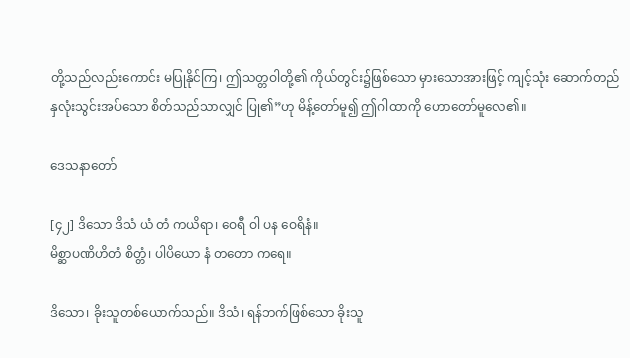တို့သည်လည်းကောင်း မပြုနိုင်ကြ၊ ဤသတ္တဝါတို့၏ ကိုယ်တွင်း၌ဖြစ်သော မှားသောအားဖြင့် ကျင့်သုံး ဆောက်တည် နှလုံးသွင်းအပ်သော စိတ်သည်သာလျှင် ပြု၏”ဟု မိန့်တော်မူ၍ ဤဂါထာကို ဟောတော်မူလေ၏။

ဒေသနာတော်

[၄၂] ဒိသော ဒိသံ ယံ တံ ကယိရာ၊ ဝေရီ ဝါ ပန ဝေရိနံ။
မိစ္ဆာပဏိဟိတံ စိတ္တံ၊ ပါပိယော နံ တတော ကရေ။

ဒိသော၊ ခိုးသူတစ်ယောက်သည်။ ဒိသံ၊ ရန်ဘက်ဖြစ်သော ခိုးသူ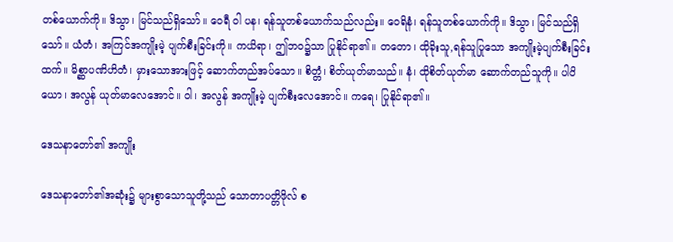တစ်ယောက်ကို။ ဒိသွာ၊ မြင်သည်ရှိသော်။ ဝေရီ ဝါ ပန၊ ရန်သူတစ်ယောက်သည်လည်း။ ဝေရိနံ၊ ရန်သူတစ်ယောက်ကို။ ဒိသွာ၊ မြင်သည်ရှိသော်။ ယံတံ၊ အကြင်အကျိုးမဲ့ ပျက်စီးခြင်းကို။ ကယိရာ၊ ဤဘဝ၌သာ ပြုနိုင်ရာ၏။ တတော၊ ထိုခိုးသူ,ရန်သူပြုသော အကျိုးမဲ့ပျက်စီးခြင်းထက်။ မိစ္ဆာပဏိဟိတံ၊ မှားသောအားဖြင့် ဆောက်တည်အပ်သော။ စိတ္တံ၊ စိတ်ယုတ်မာသည်။ နံ၊ ထိုစိတ်ယုတ်မာ ဆောက်တည်သူကို။ ပါပိယော၊ အလွန် ယုတ်မာလေအောင်။ ဝါ၊ အလွန် အကျိုးမဲ့ ပျက်စီးလေအောင်။ ကရေ၊ ပြုနိုင်ရာ၏။

ဒေသနာတော်၏ အကျိုး

ဒေသနာတော်၏အဆုံး၌ များစွာသောသူတို့သည် သောတာပတ္တိဖိုလ် စ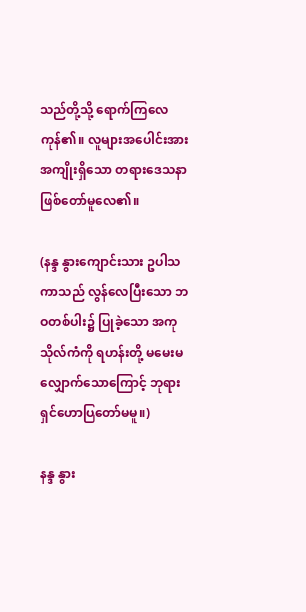သည်တို့သို့ ရောက်ကြလေကုန်၏။ လူများအပေါင်းအား အကျိုးရှိသော တရားဒေသနာ ဖြစ်တော်မူလေ၏။

(နန္ဒ နွားကျောင်းသား ဥပါသကာသည် လွန်လေပြီးသော ဘဝတစ်ပါး၌ ပြုခဲ့သော အကုသိုလ်ကံကို ရဟန်းတို့ မမေးမလျှောက်သောကြောင့် ဘုရားရှင်ဟောပြတော်မမူ။)

နန္ဒ နွား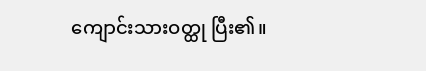ကျောင်းသားဝတ္ထု ပြီး၏။